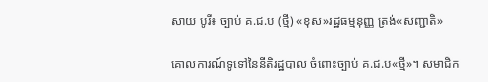សាយ បូរី៖ ច្បាប់ គ.ជ.ប (ថ្មី) «ខុស»រដ្ឋធម្មនុញ្ញ ត្រង់«សញ្ជាតិ»

គោលការណ៍ទូទៅនៃនីតិរដ្ឋបាល ចំពោះច្បាប់ គ.ជ.ប«ថ្មី»។ សមាជិក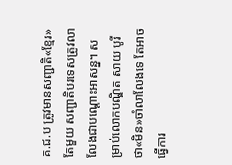គ.ជ.ប ត្រូវមានសញ្ជាតិ«ខ្មែរ»តែមួយ សញ្ជាតិបរទេសត្រូវលាលែងជាបណ្តោះអាសន្ន។ សម្រាប់លោកបណ្ឌិត សាយ បូរី ថា«មិន»ចាំលាលែងទេ តែអាចធ្វើការ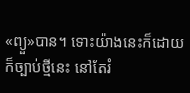«ព្យួ»បាន។ ទោះយ៉ាងនេះក៏ដោយ ក៏ច្បាប់ថ្មីនេះ នៅតែរំ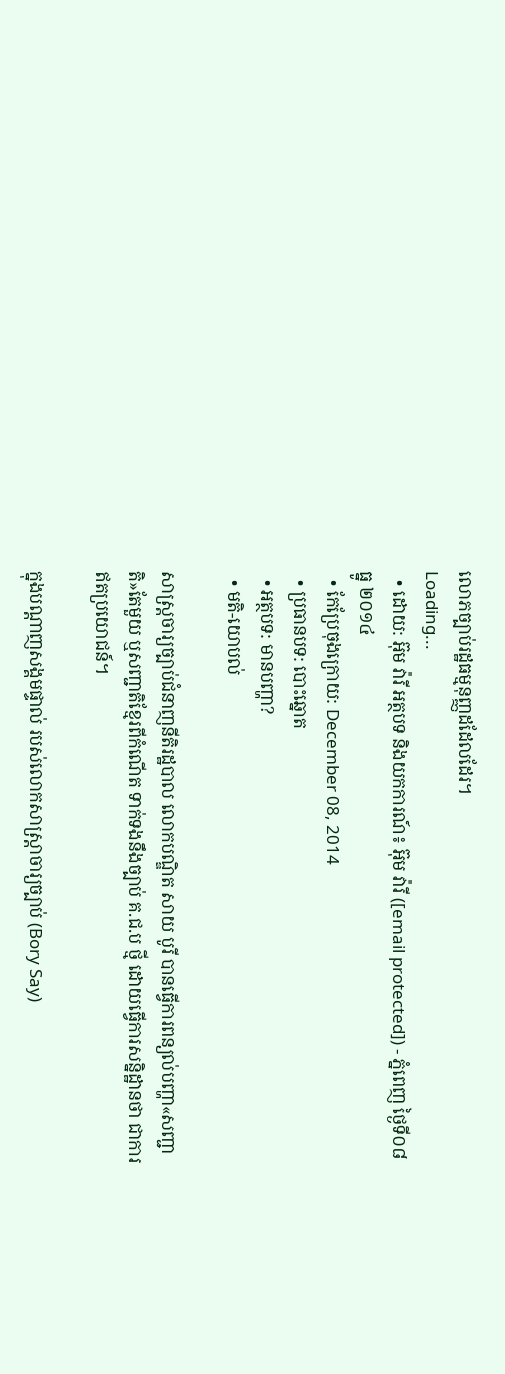លោភច្បាប់រដ្ឋធម្មនុញ្ញដដែលដែរ។
Loading...
  • ដោយ: អ៊ុម វ៉ារី អត្ថបទ និងយកការណ៍៖ អ៊ុម វ៉ារី ([email protected]) - ភ្នំពេញ ថ្ងៃទី០៨ ធ្នូ ២០១៤
  • កែប្រែចុងក្រោយ: December 08, 2014
  • ប្រធានបទ: បោះឆ្នោត
  • អត្ថបទ: មានបញ្ហា?
  • មតិ-យោបល់

សាស្រ្តចារ្យច្បាប់ជំនាញនីតិរដ្ឋបាល លោកបណ្ឌិត សាយ បូរី បានធ្វើការពន្យល់បញ្ហា«សញ្ជាតិ»តែមួយ ឬសញ្ជាតិខ្មែរពីកំណើត ទាក់ទងនឹងច្បាប់ គ.ជ.ប ថ្មី ដោយធ្វើការសន្និដ្ឋានថា ជាការឥតប្រយោជន៍។

ក្នុងបណ្តាញសង្គមផ្ទាល់ របស់លោកសាស្រ្តាចារ្យច្បាប់ (Bory Say)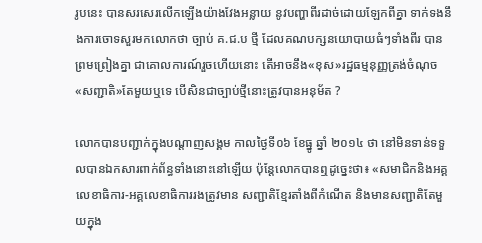រូបនេះ បានសរសេរលើកឡើងយ៉ាងវែងអន្លាយ នូវបញ្ហាពីរដាច់ដោយឡែកពីគ្នា ទាក់ទងនឹងការចោទសួរមកលោកថា ច្បាប់ គ.ជ.ប ថ្មី ដែលគណបក្សនយោបាយធំៗទាំងពីរ បានព្រមព្រៀងគ្នា ជាគោលការណ៍រួចហើយនោះ តើអាចនឹង«ខុស»រដ្ឋធម្មនុញ្ញត្រង់ចំណុច«សញ្ជាតិ»តែមួយឬទេ បើសិនជាច្បាប់ថ្មីនោះត្រូវបានអនុម័ត ?

លោកបានបញ្ជាក់ក្នុងបណ្តាញសង្គម កាលថ្ងៃទី០៦ ខែធ្នូ ឆ្នាំ ២០១៤ ថា នៅមិនទាន់ទទួលបានឯកសារពាក់ព័ន្ធទាំងនោះនៅឡើយ ប៉ុន្តែលោកបានឮដូច្នេះថា៖ «សមាជិកនិងអគ្គលេខាធិការ-អគ្គលេខាធិការរងត្រូវមាន សញ្ជាតិខ្មែរតាំងពីកំណើត និងមានសញ្ជាតិតែមួយក្នុង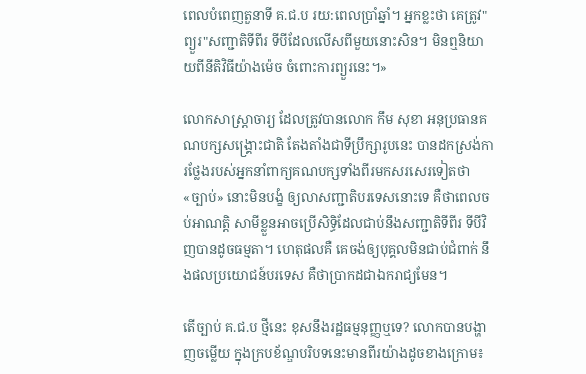ពេលបំពេញតួនាទី គ.ជ.ប រយ:ពេលប្រាំឆ្នាំ។ អ្នកខ្លះថា គេត្រូវ"ព្យួរ"សញ្ជាតិទីពីរ ទីបីដែលលើសពីមួយនោះសិន។ មិនឮនិយាយពីនីតិវិធីយ៉ាងម៉េច ចំពោះការព្យួរនេះ។»

លោកសាស្រ្តាចារ្យ ដែលត្រូវបានលោក កឹម សុខា អនុប្រធានគណបក្សសង្គ្រោះជាតិ តែងតាំងជាទីប្រឹក្សារូបនេះ បានដកស្រង់ការថ្លែងរបស់អ្នកនាំពាក្យគណបក្សទាំងពីរមកសរសេរទៀតថា «ច្បាប់» នោះមិនបង្ខំ ឲ្យលាសញ្ជាតិបរទេសនោះទេ គឺថាពេលចប់អាណត្តិ សាមីខ្លួនអាចប្រើសិទ្ធិដែលជាប់នឹងសញ្ជាតិទីពីរ ទីបីវិញបានដូចធម្មតា។ ហេតុផលគឺ គេចង់ឲ្យបុគ្គលមិនជាប់ជំពាក់ នឹងផលប្រយោជន៍បរទេស គឺថាប្រាកដជាឯករាជ្យមែន។

តើច្បាប់ គ.ជ.ប ថ្មីនេះ ខុសនឹងរដ្ឋធម្មនុញ្ញឬទេ? លោកបានបង្ហាញចម្លើយ ក្នុងក្របខ័ណ្ឌបរិបទនេះមានពីរយ៉ាងដូចខាងក្រោម៖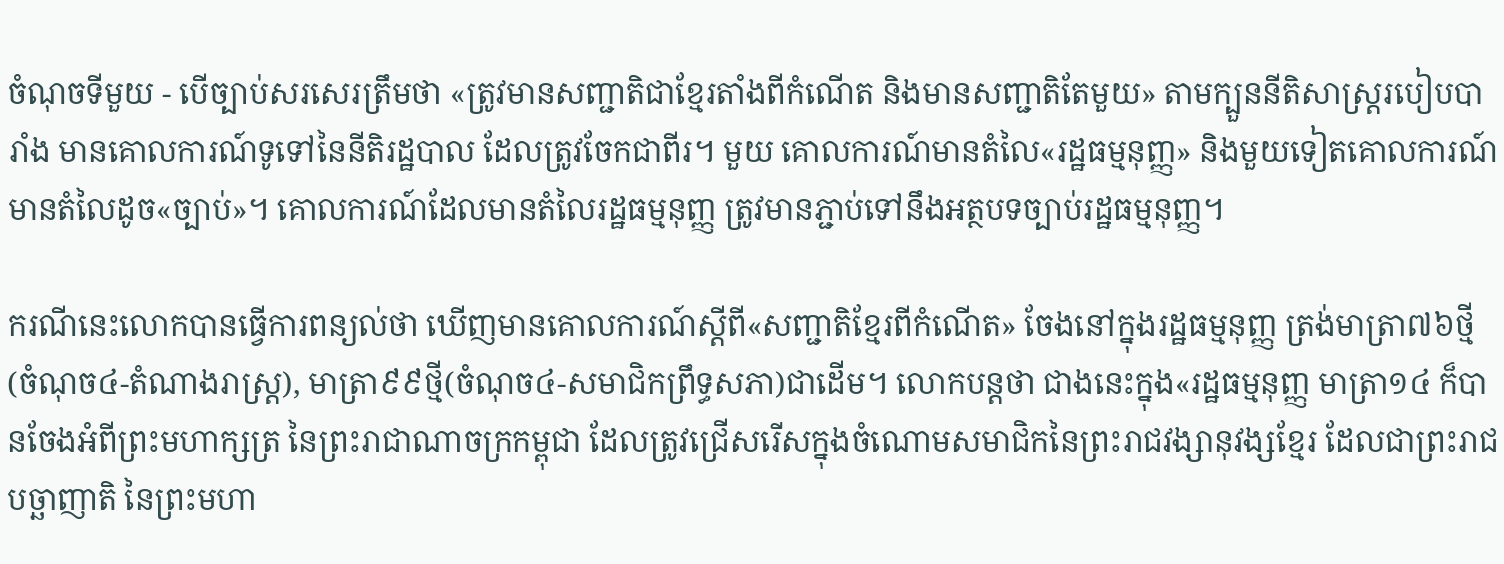ចំណុចទីមួយ - បើច្បាប់សរសេរត្រឹមថា «ត្រូវមានសញ្ជាតិជាខ្មែរតាំងពីកំណើត និងមានសញ្ជាតិតែមួយ» តាមក្បួននីតិសាស្ត្ររបៀបបារាំង មានគោលការណ៍ទូទៅនៃនីតិរដ្ឋបាល ដែលត្រូវចែកជាពីរ។ មួយ គោលការណ៍មានតំលៃ«រដ្ឋធម្មនុញ្ញ» និងមួយទៀតគោលការណ៍មានតំលៃដូច«ច្បាប់»។ គោលការណ៍ដែលមានតំលៃរដ្ឋធម្មនុញ្ញ ត្រូវមានភ្ជាប់ទៅនឹងអត្ថបទច្បាប់រដ្ឋធម្មនុញ្ញ។

ករណីនេះលោកបានធ្វើការពន្យល់ថា ឃើញមានគោលការណ៍ស្តីពី«សញ្ជាតិខ្មែរពីកំណើត» ចែងនៅក្នុងរដ្ឋធម្មនុញ្ញ ត្រង់មាត្រា៧៦ថ្មី (ចំណុច៤-តំណាងរាស្ត្រ), មាត្រា៩៩ថ្មី(ចំណុច៤-សមាជិកព្រឹទ្ធសភា)ជាដើម។ លោកបន្តថា ជាងនេះក្នុង«រដ្ឋធម្មនុញ្ញ មាត្រា១៤ ក៏បានចែងអំពីព្រះមហាក្សត្រ នៃព្រះរាជាណាចក្រកម្ពុជា ដែលត្រូវជ្រើសរើសក្នុងចំណោមសមាជិកនៃព្រះរាជវង្សានុវង្សខ្មែរ ដែលជាព្រះរាជបច្ឆាញាតិ នៃព្រះមហា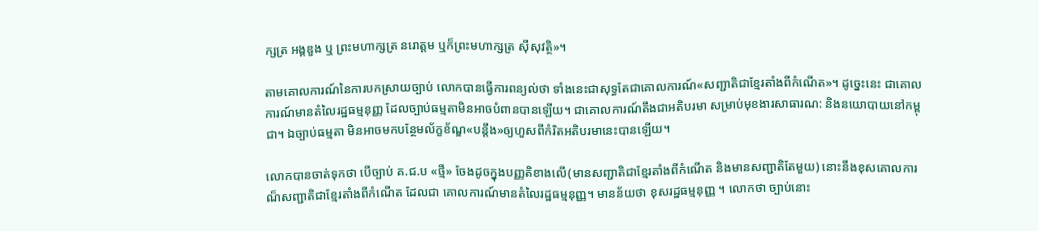ក្សត្រ អង្គឌួង ឬ ព្រះមហាក្សត្រ នរោត្តម ឬក៏ព្រះមហាក្សត្រ ស៊ីសុវត្ថិ»។

តាមគោលការណ៍នៃការបកស្រាយច្បាប់ លោកបានធ្វើការពន្យល់ថា ទាំងនេះជាសុទ្ធតែជាគោលការណ៍«សញ្ជាតិជាខ្មែរតាំងពីកំណើត»។ ដូច្នេះនេះ ជាគោលការណ៍មានតំលៃរដ្ឋធម្មនុញ្ញ ដែលច្បាប់ធម្មតាមិនអាចបំពានបានឡើយ។ ជាគោលការណ៍តឹងជាអតិបរមា សម្រាប់មុខងារសាធារណ: និងនយោបាយនៅកម្ពុជា។ ឯច្បាប់ធម្មតា មិនអាចមកបន្ថែមល័ក្ខខ័ណ្ឌ«បន្តឹង»ឲ្យហួសពីកំរិតអតិបរមានេះបានឡើយ។

លោកបានចាត់ទុកថា បើច្បាប់ គ.ជ.ប «ថ្មី» ចែងដូចក្នុងបញ្ញតិខាងលើ(មានសញ្ជាតិជាខ្មែរតាំងពីកំណើត និងមានសញ្ជាតិតែមួយ) នោះនឹងខុសគោលការណ៏សញ្ជាតិជាខ្មែរតាំងពីកំណើត ដែលជា គោលការណ៍មានតំលៃរដ្ឋធម្មនុញ្ញ។ មានន័យថា ខុសរដ្ឋធម្មនុញ្ញ ។ លោកថា ច្បាប់នោះ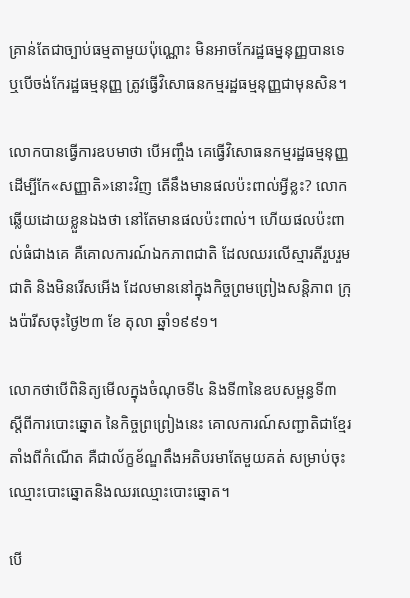គ្រាន់តែជាច្បាប់ធម្មតាមួយប៉ុណ្ណោះ មិនអាចកែរដ្ឋធម្ននុញ្ញបានទេ ឬបើចង់កែរដ្ឋធម្មនុញ្ញ ត្រូវធ្វើវិសោធនកម្មរដ្ឋធម្មនុញ្ញជាមុនសិន។

លោកបានធ្វើការឧបមាថា បើអញ្ចឹង គេធ្វើវិសោធនកម្មរដ្ឋធម្មនុញ្ញ ដើម្បីកែ«សញ្ញាតិ»នោះវិញ តើនឹងមានផលប៉ះពាល់អ្វីខ្លះ? លោកឆ្លើយដោយខ្លួនឯងថា នៅតែមានផលប៉ះពាល់។ ហើយផលប៉ះពាល់ធំជាងគេ គឺគោលការណ៍ឯកភាពជាតិ ដែលឈរលើស្មារតីរួបរួមជាតិ និងមិនរើសអើង ដែលមាននៅក្នុងកិច្ចព្រមព្រៀងសន្តិភាព ក្រុងប៉ារីសចុះថ្ងៃ២៣ ខែ តុលា ឆ្នាំ១៩៩១។

លោកថាបើពិនិត្យមើលក្នុងចំណុចទី៤ និងទី៣នៃឧបសម្ពន្ធទី៣ ស្តីពីការបោះឆ្នោត នៃកិច្ចព្រព្រៀងនេះ គោលការណ៍សញ្ជាតិជាខ្មែរតាំងពីកំណើត គឺជាល័ក្ខខ័ណ្ឌតឹងអតិបរមាតែមួយគត់ សម្រាប់ចុះ ឈ្មោះបោះឆ្នោតនិងឈរឈ្មោះបោះឆ្នោត។

បើ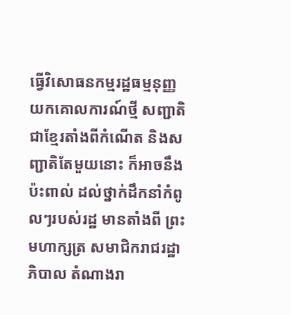ធ្វើវិសោធនកម្មរដ្ឋធម្មនុញ្ញយកគោលការណ៍ថ្មី សញ្ជាតិជាខ្មែរតាំងពីកំណើត និងសញ្ជាតិតែមួយនោះ ក៏អាចនឹងប៉ះពាល់ ដល់ថ្នាក់ដឹកនាំកំពូលៗរបស់រដ្ឋ មានតាំងពី ព្រះមហាក្សត្រ សមាជិករាជរដ្ឋាភិបាល តំណាងរា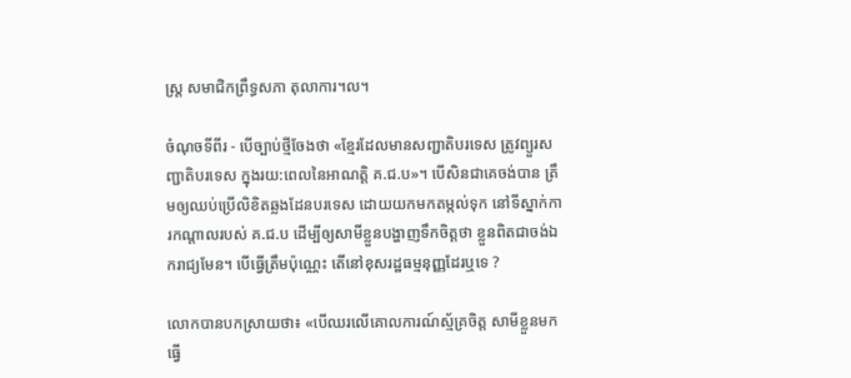ស្ត្រ សមាជិកព្រឹទ្ធសភា តុលាការ។ល។

ចំណុចទីពីរ - បើច្បាប់ថ្មីចែងថា «ខ្មែរដែលមានសញ្ជាតិបរទេស ត្រូវព្យួរសញ្ជាតិបរទេស ក្នុងរយ:ពេលនៃអាណត្តិ គ.ជ.ប»។ បើសិនជាគេចង់បាន ត្រឹមឲ្យឈប់ប្រើលិខិតឆ្លងដែនបរទេស ដោយយកមកតម្កល់ទុក នៅទីស្នាក់ការកណ្តាលរបស់ គ.ជ.ប ដើម្បីឲ្យសាមីខ្លួនបង្ហាញទឹកចិត្តថា ខ្លួនពិតជាចង់ឯករាជ្យមែន។ បើធ្វើត្រឹមប៉ុណ្ណេះ តើនៅខុសរដ្ឋធម្មនុញ្ញដែរឬទេ ?

លោកបានបកស្រាយថា៖ «បើឈរលើគោលការណ៍ស្ម័គ្រចិត្ត សាមីខ្លួនមកធ្វើ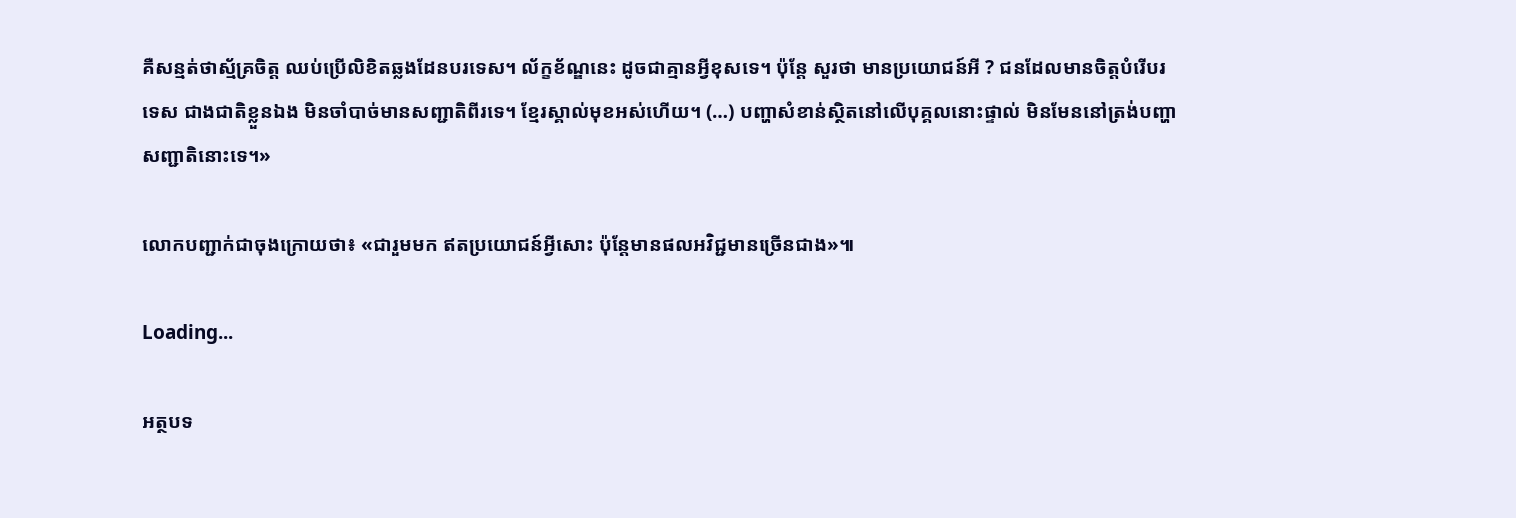គឺសន្មត់ថាស្ម័គ្រចិត្ត ឈប់ប្រើលិខិតឆ្លងដែនបរទេស។ ល័ក្ខខ័ណ្ឌនេះ ដូចជាគ្មានអ្វីខុសទេ។ ប៉ុន្តែ សួរថា មានប្រយោជន៍អី ? ជនដែលមានចិត្តបំរើបរទេស ជាងជាតិខ្លួនឯង មិនចាំបាច់មានសញ្ជាតិពីរទេ។ ខ្មែរស្គាល់មុខអស់ហើយ។ (…) បញ្ហាសំខាន់ស្ថិតនៅលើបុគ្គលនោះផ្ទាល់ មិនមែននៅត្រង់បញ្ហាសញ្ជាតិនោះទេ។»

លោកបញ្ជាក់ជាចុងក្រោយថា៖ «ជារួមមក ឥតប្រយោជន៍អ្វីសោះ ប៉ុន្តែមានផលអវិជ្ជមានច្រើនជាង»៕

Loading...

អត្ថបទ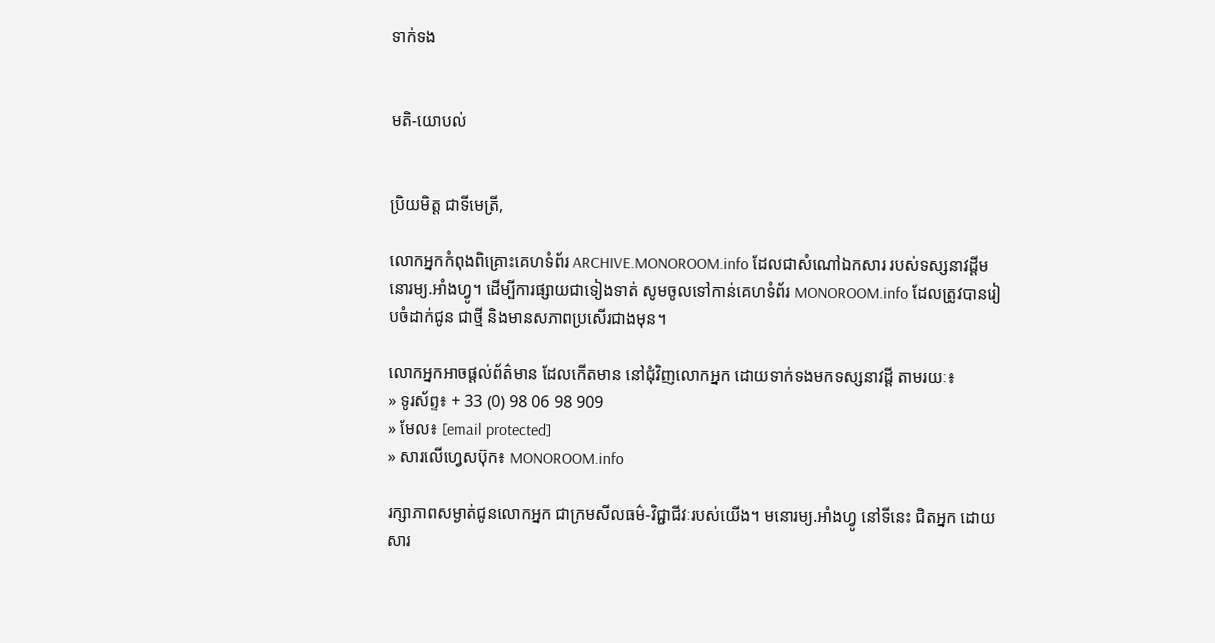ទាក់ទង


មតិ-យោបល់


ប្រិយមិត្ត ជាទីមេត្រី,

លោកអ្នកកំពុងពិគ្រោះគេហទំព័រ ARCHIVE.MONOROOM.info ដែលជាសំណៅឯកសារ របស់ទស្សនាវដ្ដីមនោរម្យ.អាំងហ្វូ។ ដើម្បីការផ្សាយជាទៀងទាត់ សូមចូលទៅកាន់គេហទំព័រ MONOROOM.info ដែលត្រូវបានរៀបចំដាក់ជូន ជាថ្មី និងមានសភាពប្រសើរជាងមុន។

លោកអ្នកអាចផ្ដល់ព័ត៌មាន ដែលកើតមាន នៅជុំវិញលោកអ្នក ដោយទាក់ទងមកទស្សនាវដ្ដី តាមរយៈ៖
» ទូរស័ព្ទ៖ + 33 (0) 98 06 98 909
» មែល៖ [email protected]
» សារលើហ្វេសប៊ុក៖ MONOROOM.info

រក្សាភាពសម្ងាត់ជូនលោកអ្នក ជាក្រមសីលធម៌-វិជ្ជាជីវៈរបស់យើង។ មនោរម្យ.អាំងហ្វូ នៅទីនេះ ជិតអ្នក ដោយសារ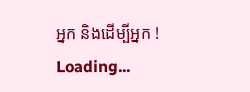អ្នក និងដើម្បីអ្នក !
Loading...